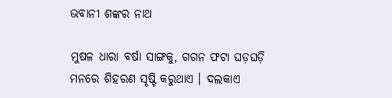ଭବାନୀ ଶଙ୍କର ନାଥ

ମୁଷଳ ଧାରା ବର୍ଷା ସାଙ୍ଗକୁ, ଗଗନ ଫଟା ଘଡ଼ଘଡ଼ି ମନରେ ଶିହରଣ ସୃଷ୍ଟି କରୁଥାଏ । ଦଲକାଏ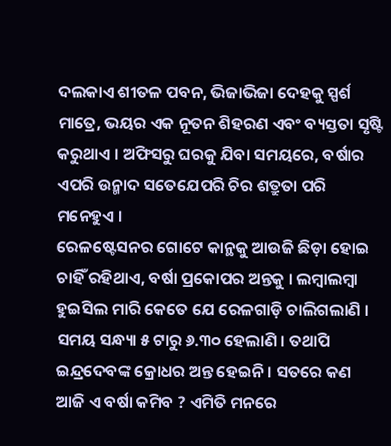ଦଲକାଏ ଶୀତଳ ପବନ, ଭିଜାଭିଜା ଦେହକୁ ସ୍ପର୍ଶ ମାତ୍ରେ, ଭୟର ଏକ ନୂତନ ଶିହରଣ ଏବଂ ବ୍ୟସ୍ତତା ସୃଷ୍ଟି କରୁଥାଏ । ଅଫିସରୁ ଘରକୁ ଯିବା ସମୟରେ, ବର୍ଷାର ଏପରି ଉନ୍ମାଦ ସତେଯେପରି ଚିର ଶତ୍ରୁତା ପରି ମନେହୁଏ ।
ରେଳଷ୍ଟେସନର ଗୋଟେ କାନ୍ଥକୁ ଆଉଜି ଛିଡ଼ା ହୋଇ ଚାହିଁ ରହିଥାଏ, ବର୍ଷା ପ୍ରକୋପର ଅନ୍ତକୁ । ଲମ୍ବାଲମ୍ବା ହୁଇସିଲ ମାରି କେତେ ଯେ ରେଳଗାଡ଼ି ଚାଲିଗଲାଣି । ସମୟ ସନ୍ଧ୍ୟା ୫ ଟାରୁ ୬.୩୦ ହେଲାଣି । ତଥାପି ଇନ୍ଦ୍ରଦେବଙ୍କ କ୍ରୋଧର ଅନ୍ତ ହେଇନି । ସତରେ କଣ ଆଜି ଏ ବର୍ଷା କମିବ ? ଏମିତି ମନରେ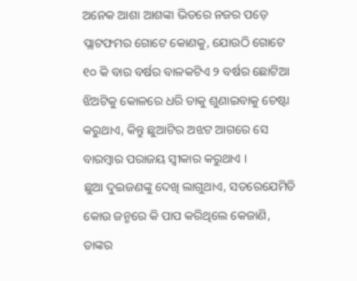ଅନେକ ଆଶା ଆଶଙ୍କା ଭିତରେ ନଜର ପଡ଼େ ପ୍ଲାଟଫମର ଗୋଟେ କୋଣକୁ, ଯୋଉଠି ଗୋଟେ ୧୦ କି ବାର ବର୍ଷର ବାଳକଟିଏ ୨ ବର୍ଷର ଛୋଟିଆ ଝିଅଟିକୁ କୋଳରେ ଧରି ତାକୁ ଶୁଣାଇବାକୁ ଚେଷ୍ଟା କରୁଥାଏ, କିନ୍ତୁ ଛୁଆଟିର ଅଝଟ ଆଗରେ ସେ ବାରମ୍ବାର ପରାଜୟ ସ୍ୱୀକାର କରୁଥାଏ ।
ଛୁଆ ଦୁଇଜଣଙ୍କୁ ଦେଖି ଲାଗୁଥାଏ, ସତରେଯେମିତି କୋଉ ଜନ୍ମରେ କି ପାପ କରିଥିଲେ କେଜାଣି, ତାଙ୍କର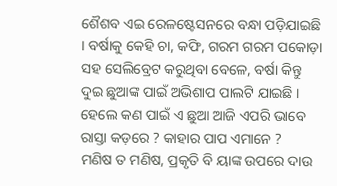ଶୈଶବ ଏଇ ରେଳଷ୍ଟେସନରେ ବନ୍ଧା ପଡ଼ିଯାଇଛି । ବର୍ଷାକୁ କେହି ଚା, କଫି, ଗରମ ଗରମ ପକୋଡ଼ା ସହ ସେଲିବ୍ରେଟ କରୁଥିବା ବେଳେ, ବର୍ଷା କିନ୍ତୁ ଦୁଇ ଛୁଆଙ୍କ ପାଇଁ ଅଭିଶାପ ପାଲଟି ଯାଇଛି । ହେଲେ କଣ ପାଇଁ ଏ ଛୁଆ ଆଜି ଏପରି ଭାବେ ରାସ୍ତା କଡ଼ରେ ? କାହାର ପାପ ଏମାନେ ?
ମଣିଷ ତ ମଣିଷ, ପ୍ରକୃତି ବି ୟାଙ୍କ ଉପରେ ଦାଉ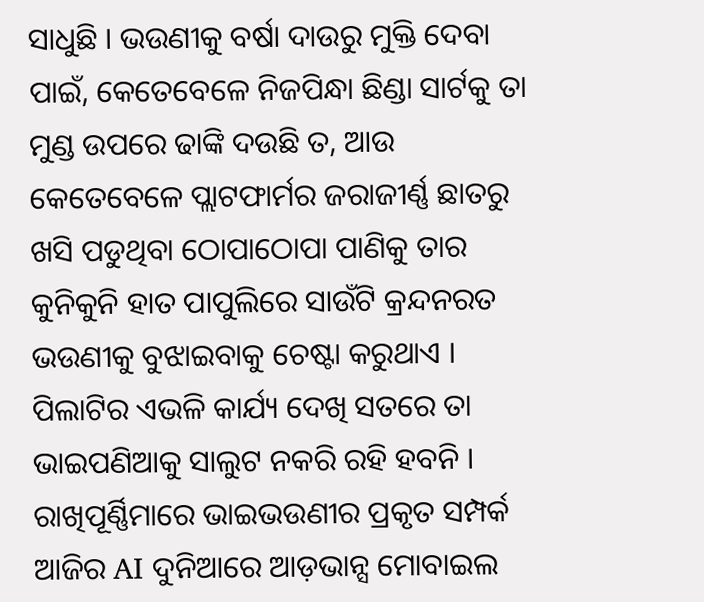ସାଧୁଛି । ଭଉଣୀକୁ ବର୍ଷା ଦାଉରୁ ମୁକ୍ତି ଦେବା ପାଇଁ, କେତେବେଳେ ନିଜପିନ୍ଧା ଛିଣ୍ଡା ସାର୍ଟକୁ ତା ମୁଣ୍ଡ ଉପରେ ଢାଙ୍କି ଦଉଛି ତ, ଆଉ କେତେବେଳେ ପ୍ଲାଟଫାର୍ମର ଜରାଜୀର୍ଣ୍ଣ ଛାତରୁ ଖସି ପଡୁଥିବା ଠୋପାଠୋପା ପାଣିକୁ ତାର କୁନିକୁନି ହାତ ପାପୁଲିରେ ସାଉଁଟି କ୍ରନ୍ଦନରତ ଭଉଣୀକୁ ବୁଝାଇବାକୁ ଚେଷ୍ଟା କରୁଥାଏ ।
ପିଲାଟିର ଏଭଳି କାର୍ଯ୍ୟ ଦେଖି ସତରେ ତା ଭାଇପଣିଆକୁ ସାଲୁଟ ନକରି ରହି ହବନି । ରାଖିପୂର୍ଣ୍ଣିମାରେ ଭାଇଭଉଣୀର ପ୍ରକୃତ ସମ୍ପର୍କ ଆଜିର AI ଦୁନିଆରେ ଆଡ଼ଭାନ୍ସ ମୋବାଇଲ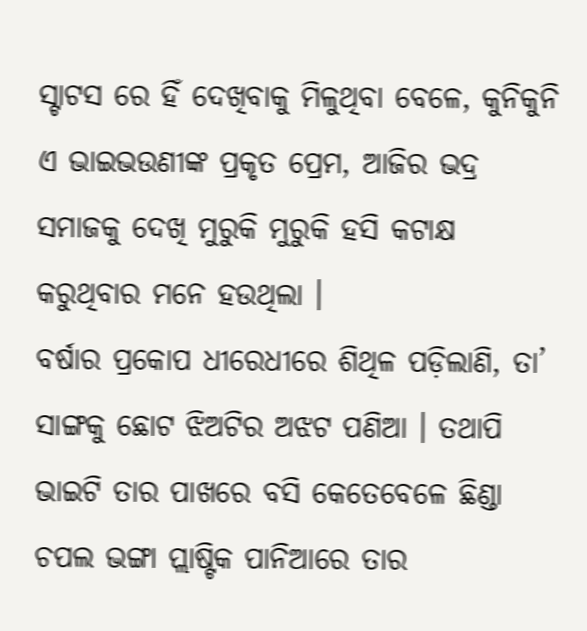ସ୍ଟାଟସ ରେ ହିଁ ଦେଖିବାକୁ ମିଳୁଥିବା ବେଳେ, କୁନିକୁନି ଏ ଭାଇଭଉଣୀଙ୍କ ପ୍ରକୃତ ପ୍ରେମ, ଆଜିର ଭଦ୍ର ସମାଜକୁ ଦେଖି ମୁରୁକି ମୁରୁକି ହସି କଟାକ୍ଷ କରୁଥିବାର ମନେ ହଉଥିଲା ।
ବର୍ଷାର ପ୍ରକୋପ ଧୀରେଧୀରେ ଶିଥିଳ ପଡ଼ିଲାଣି, ତା’ ସାଙ୍ଗକୁ ଛୋଟ ଝିଅଟିର ଅଝଟ ପଣିଆ । ତଥାପି ଭାଇଟି ତାର ପାଖରେ ବସି କେତେବେଳେ ଛିଣ୍ଡା ଚପଲ ଭଙ୍ଗା ପ୍ଲାଷ୍ଟିକ ପାନିଆରେ ତାର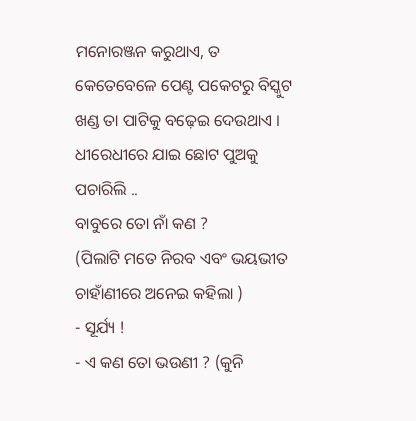ମନୋରଞ୍ଜନ କରୁଥାଏ, ତ କେତେବେଳେ ପେଣ୍ଟ ପକେଟରୁ ବିସ୍କୁଟ ଖଣ୍ଡ ତା ପାଟିକୁ ବଢ଼େଇ ଦେଉଥାଏ । ଧୀରେଧୀରେ ଯାଇ ଛୋଟ ପୁଅକୁ ପଚାରିଲି ..
ବାବୁରେ ତୋ ନାଁ କଣ ?
(ପିଲାଟି ମତେ ନିରବ ଏବଂ ଭୟଭୀତ ଚାହାଁଣୀରେ ଅନେଇ କହିଲା )
- ସୂର୍ଯ୍ୟ !
- ଏ କଣ ତୋ ଭଉଣୀ ? (କୁନି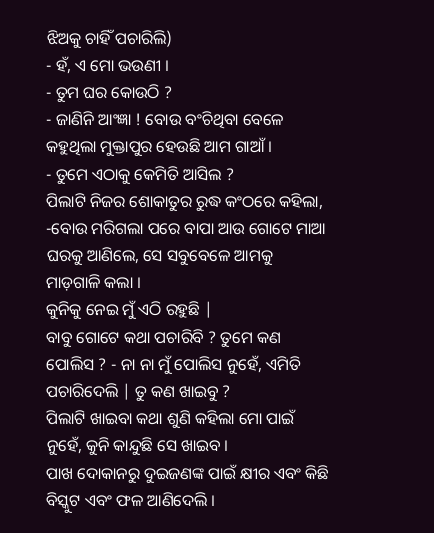ଝିଅକୁ ଚାହିଁ ପଚାରିଲି)
- ହଁ, ଏ ମୋ ଭଉଣୀ ।
- ତୁମ ଘର କୋଉଠି ?
- ଜାଣିନି ଆଂଜ୍ଞା ! ବୋଉ ବଂଚିଥିବା ବେଳେ କହୁଥିଲା ମୁକ୍ତାପୁର ହେଉଛି ଆମ ଗାଆଁ ।
- ତୁମେ ଏଠାକୁ କେମିତି ଆସିଲ ?
ପିଲାଟି ନିଜର ଶୋକାତୁର ରୁଦ୍ଧ କଂଠରେ କହିଲା,
-ବୋଉ ମରିଗଲା ପରେ ବାପା ଆଉ ଗୋଟେ ମାଆ ଘରକୁ ଆଣିଲେ, ସେ ସବୁବେଳେ ଆମକୁ ମାଡ଼ଗାଳି କଲା ।
କୁନିକୁ ନେଇ ମୁଁ ଏଠି ରହୁଛି |
ବାବୁ ଗୋଟେ କଥା ପଚାରିବି ? ତୁମେ କଣ ପୋଲିସ ? - ନା ନା ମୁଁ ପୋଲିସ ନୁହେଁ, ଏମିତି ପଚାରିଦେଲି | ତୁ କଣ ଖାଇବୁ ?
ପିଲାଟି ଖାଇବା କଥା ଶୁଣି କହିଲା ମୋ ପାଇଁ ନୁହେଁ, କୁନି କାନ୍ଦୁଛି ସେ ଖାଇବ ।
ପାଖ ଦୋକାନରୁ ଦୁଇଜଣଙ୍କ ପାଇଁ କ୍ଷୀର ଏବଂ କିଛି ବିସ୍କୁଟ ଏବଂ ଫଳ ଆଣିଦେଲି ।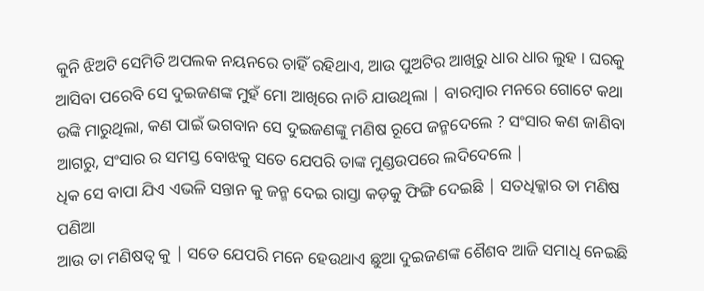କୁନି ଝିଅଟି ସେମିତି ଅପଲକ ନୟନରେ ଚାହିଁ ରହିଥାଏ, ଆଉ ପୁଅଟିର ଆଖିରୁ ଧାର ଧାର ଲୁହ । ଘରକୁ ଆସିବା ପରେବି ସେ ଦୁଇଜଣଙ୍କ ମୁହଁ ମୋ ଆଖିରେ ନାଚି ଯାଉଥିଲା | ବାରମ୍ବାର ମନରେ ଗୋଟେ କଥା ଉଙ୍କି ମାରୁଥିଲା, କଣ ପାଇଁ ଭଗବାନ ସେ ଦୁଇଜଣଙ୍କୁ ମଣିଷ ରୂପେ ଜନ୍ମଦେଲେ ? ସଂସାର କଣ ଜାଣିବା ଆଗରୁ, ସଂସାର ର ସମସ୍ତ ବୋଝକୁ ସତେ ଯେପରି ତାଙ୍କ ମୁଣ୍ଡଉପରେ ଲଦିଦେଲେ |
ଧିକ ସେ ବାପା ଯିଏ ଏଭଳି ସନ୍ତାନ କୁ ଜନ୍ମ ଦେଇ ରାସ୍ତା କଡ଼କୁ ଫିଙ୍ଗି ଦେଇଛି | ସତଧିକ୍କାର ତା ମଣିଷ ପଣିଆ
ଆଉ ତା ମଣିଷତ୍ୱ କୁ | ସତେ ଯେପରି ମନେ ହେଉଥାଏ ଛୁଆ ଦୁଇଜଣଙ୍କ ଶୈଶବ ଆଜି ସମାଧି ନେଇଛି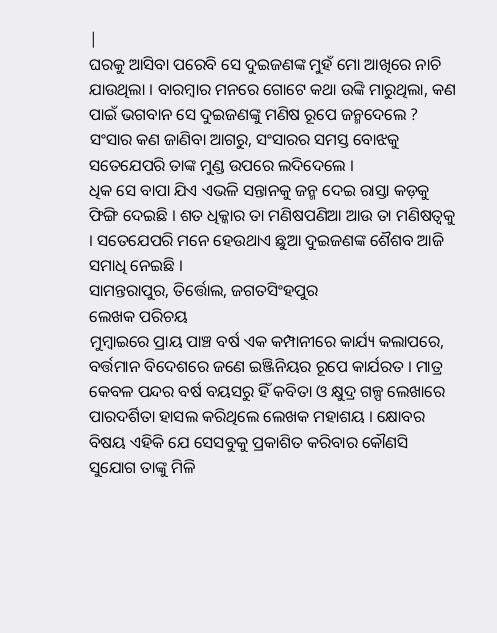|
ଘରକୁ ଆସିବା ପରେବି ସେ ଦୁଇଜଣଙ୍କ ମୁହଁ ମୋ ଆଖିରେ ନାଚି ଯାଉଥିଲା । ବାରମ୍ବାର ମନରେ ଗୋଟେ କଥା ଉଙ୍କି ମାରୁଥିଲା, କଣ ପାଇଁ ଭଗବାନ ସେ ଦୁଇଜଣଙ୍କୁ ମଣିଷ ରୂପେ ଜନ୍ମଦେଲେ ? ସଂସାର କଣ ଜାଣିବା ଆଗରୁ, ସଂସାରର ସମସ୍ତ ବୋଝକୁ ସତେଯେପରି ତାଙ୍କ ମୁଣ୍ଡ ଉପରେ ଲଦିଦେଲେ ।
ଧିକ ସେ ବାପା ଯିଏ ଏଭଳି ସନ୍ତାନକୁ ଜନ୍ମ ଦେଇ ରାସ୍ତା କଡ଼କୁ ଫିଙ୍ଗି ଦେଇଛି । ଶତ ଧିକ୍କାର ତା ମଣିଷପଣିଆ ଆଉ ତା ମଣିଷତ୍ୱକୁ । ସତେଯେପରି ମନେ ହେଉଥାଏ ଛୁଆ ଦୁଇଜଣଙ୍କ ଶୈଶବ ଆଜି ସମାଧି ନେଇଛି ।
ସାମନ୍ତରାପୁର, ତିର୍ତ୍ତୋଲ, ଜଗତସିଂହପୁର
ଲେଖକ ପରିଚୟ
ମୁମ୍ବାଇରେ ପ୍ରାୟ ପାଞ୍ଚ ବର୍ଷ ଏକ କମ୍ପାନୀରେ କାର୍ଯ୍ୟ କଲାପରେ, ବର୍ତ୍ତମାନ ବିଦେଶରେ ଜଣେ ଇଞ୍ଜିନିୟର ରୂପେ କାର୍ଯରତ । ମାତ୍ର କେବଳ ପନ୍ଦର ବର୍ଷ ବୟସରୁ ହିଁ କବିତା ଓ କ୍ଷୁଦ୍ର ଗଳ୍ପ ଲେଖାରେ ପାରଦର୍ଶିତା ହାସଲ କରିଥିଲେ ଲେଖକ ମହାଶୟ । କ୍ଷୋବର ବିଷୟ ଏହିକି ଯେ ସେସବୁକୁ ପ୍ରକାଶିତ କରିବାର କୌଣସି ସୁଯୋଗ ତାଙ୍କୁ ମିଳି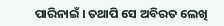ପାରିନାଇଁ । ତଥାପି ସେ ଅବିରତ ଲେଖି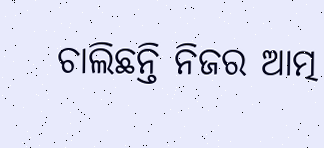ଚାଲିଛନ୍ତି ନିଜର ଆତ୍ମ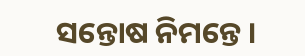ସନ୍ତୋଷ ନିମନ୍ତେ ।